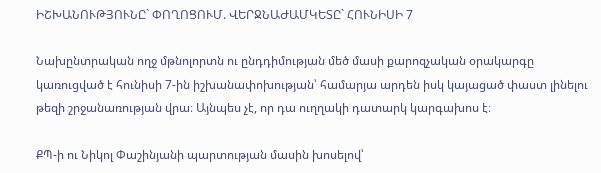ԻՇԽԱՆՈՒԹՅՈՒՆԸ` ՓՈՂՈՑՈՒՄ. ՎԵՐՋՆԱԺԱՄԿԵՏԸ` ՀՈՒՆԻՍԻ 7

Նախընտրական ողջ մթնոլորտն ու ընդդիմության մեծ մասի քարոզչական օրակարգը կառուցված է հունիսի 7-ին իշխանափոխության՝ համարյա արդեն իսկ կայացած փաստ լինելու թեզի շրջանառության վրա։ Այնպես չէ, որ դա ուղղակի դատարկ կարգախոս է։

ՔՊ-ի ու Նիկոլ Փաշինյանի պարտության մասին խոսելով՝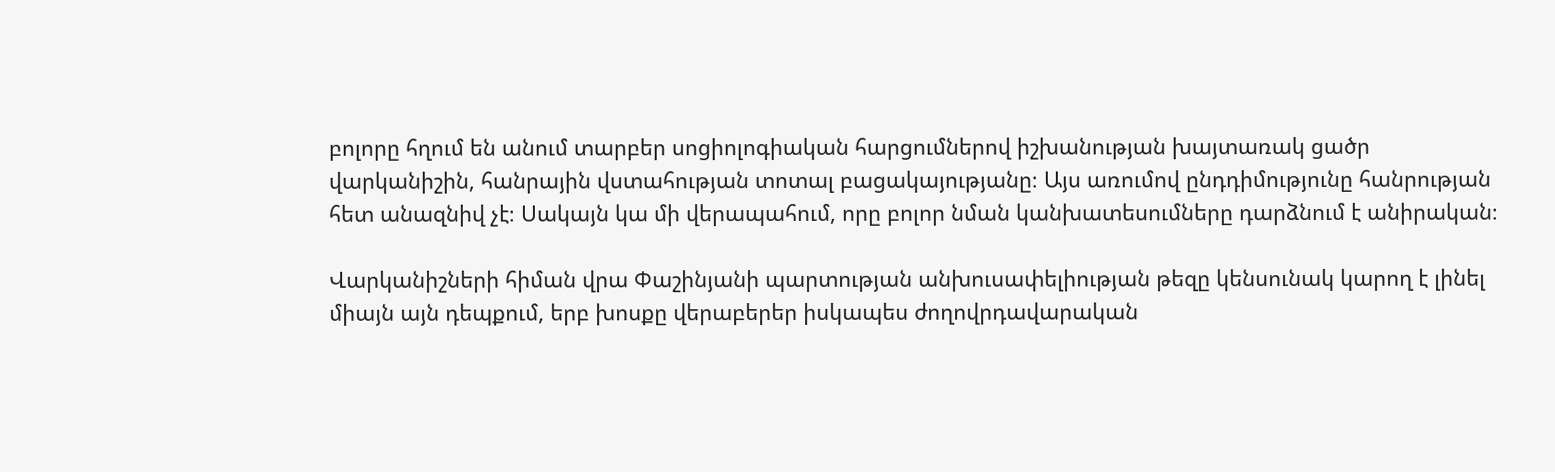բոլորը հղում են անում տարբեր սոցիոլոգիական հարցումներով իշխանության խայտառակ ցածր վարկանիշին, հանրային վստահության տոտալ բացակայությանը։ Այս առումով ընդդիմությունը հանրության հետ անազնիվ չէ։ Սակայն կա մի վերապահում, որը բոլոր նման կանխատեսումները դարձնում է անիրական։

Վարկանիշների հիման վրա Փաշինյանի պարտության անխուսափելիության թեզը կենսունակ կարող է լինել միայն այն դեպքում, երբ խոսքը վերաբերեր իսկապես ժողովրդավարական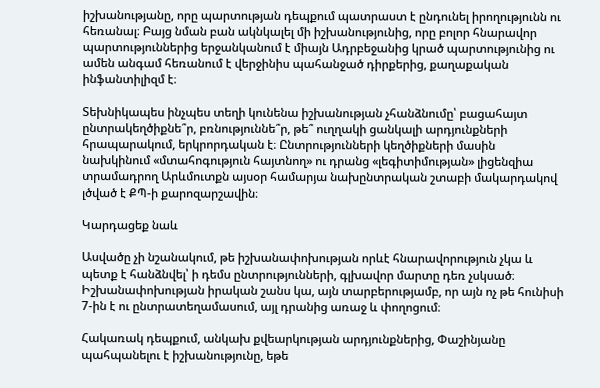իշխանությանը, որը պարտության դեպքում պատրաստ է ընդունել իրողությունն ու հեռանալ։ Բայց նման բան ակնկալել մի իշխանությունից, որը բոլոր հնարավոր պարտություններից երջանկանում է միայն Ադրբեջանից կրած պարտությունից ու ամեն անգամ հեռանում է վերջինիս պահանջած դիրքերից, քաղաքական ինֆանտիլիզմ է։

Տեխնիկապես ինչպես տեղի կունենա իշխանության չհանձնումը՝ բացահայտ ընտրակեղծիքնե՞ր, բռնություննե՞ր, թե՞ ուղղակի ցանկալի արդյունքների հրապարակում, երկրորդական է։ Ընտրությունների կեղծիքների մասին նախկինում «մտահոգություն հայտնող» ու դրանց «լեգիտիմության» լիցենզիա տրամադրող Արևմուտքն այսօր համարյա նախընտրական շտաբի մակարդակով լծված է ՔՊ-ի քարոզարշավին։

Կարդացեք նաև

Ասվածը չի նշանակում, թե իշխանափոխության որևէ հնարավորություն չկա և պետք է հանձնվել՝ ի դեմս ընտրությունների, գլխավոր մարտը դեռ չսկսած։ Իշխանափոխության իրական շանս կա, այն տարբերությամբ, որ այն ոչ թե հունիսի 7-ին է ու ընտրատեղամասում, այլ դրանից առաջ և փողոցում։

Հակառակ դեպքում, անկախ քվեարկության արդյունքներից, Փաշինյանը պահպանելու է իշխանությունը, եթե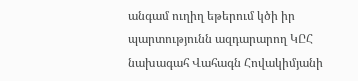անգամ ուղիղ եթերում կծի իր պարտությունն ազդարարող ԿԸՀ նախագահ Վահագն Հովակիմյանի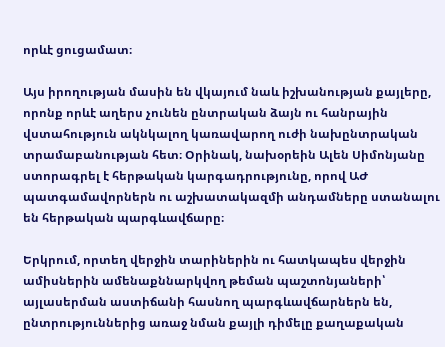որևէ ցուցամատ։

Այս իրողության մասին են վկայում նաև իշխանության քայլերը, որոնք որևէ աղերս չունեն ընտրական ձայն ու հանրային վստահություն ակնկալող կառավարող ուժի նախընտրական տրամաբանության հետ։ Օրինակ, նախօրեին Ալեն Սիմոնյանը ստորագրել է հերթական կարգադրությունը, որով ԱԺ պատգամավորներն ու աշխատակազմի անդամները ստանալու են հերթական պարգևավճարը։

Երկրում, որտեղ վերջին տարիներին ու հատկապես վերջին ամիսներին ամենաքննարկվող թեման պաշտոնյաների՝ այլասերման աստիճանի հասնող պարգևավճարներն են, ընտրություններից առաջ նման քայլի դիմելը քաղաքական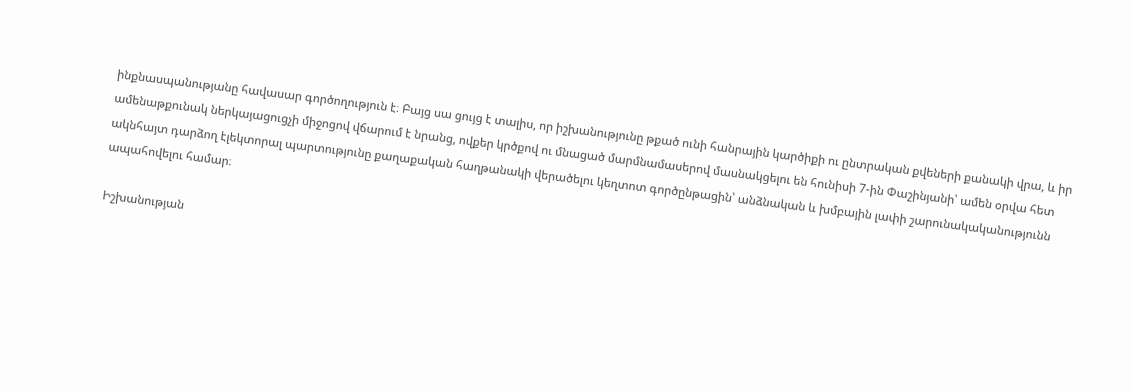ինքնասպանությանը հավասար գործողություն է։ Բայց սա ցույց է տալիս, որ իշխանությունը թքած ունի հանրային կարծիքի ու ընտրական քվեների քանակի վրա, և իր ամենաթքունակ ներկայացուցչի միջոցով վճարում է նրանց, ովքեր կրծքով ու մնացած մարմնամասերով մասնակցելու են հունիսի 7-ին Փաշինյանի՝ ամեն օրվա հետ ակնհայտ դարձող էլեկտորալ պարտությունը քաղաքական հաղթանակի վերածելու կեղտոտ գործընթացին՝ անձնական և խմբային լափի շարունակականությունն ապահովելու համար։

Իշխանության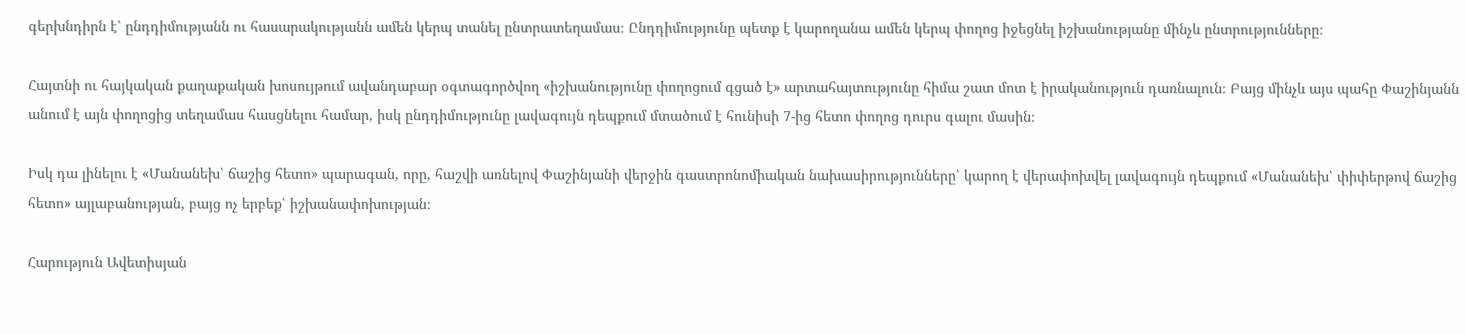գերխնդիրն է՝ ընդդիմությանն ու հասարակությանն ամեն կերպ տանել ընտրատեղամաս։ Ընդդիմությունը պետք է կարողանա ամեն կերպ փողոց իջեցնել իշխանությանը մինչև ընտրությունները։

Հայտնի ու հայկական քաղաքական խոսույթում ավանդաբար օգտագործվող «իշխանությունը փողոցում գցած է» արտահայտությունը հիմա շատ մոտ է իրականություն դառնալուն։ Բայց մինչև այս պահը Փաշինյանն անում է այն փողոցից տեղամաս հասցնելու համար, իսկ ընդդիմությունը լավագույն դեպքում մտածում է հունիսի 7-ից հետո փողոց դուրս գալու մասին։

Իսկ դա լինելու է «Մանանեխ՝ ճաշից հետո» պարագան, որը, հաշվի առնելով Փաշինյանի վերջին գաստրոնոմիական նախասիրությունները՝ կարող է վերափոխվել լավագույն դեպքում «Մանանեխ՝ փիփերթով ճաշից հետո» այլաբանության, բայց ոչ երբեք՝ իշխանափոխության։

Հարություն Ավետիսյան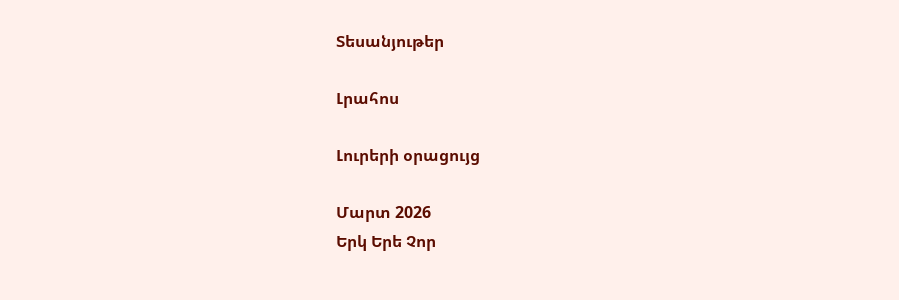Տեսանյութեր

Լրահոս

Լուրերի օրացույց

Մարտ 2026
Երկ Երե Չոր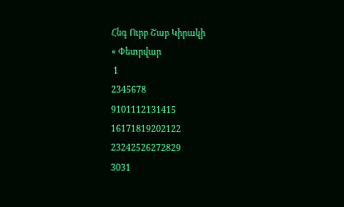Հնգ Ուրբ Շաբ Կիրակի
« Փետրվար
 1
2345678
9101112131415
16171819202122
23242526272829
3031